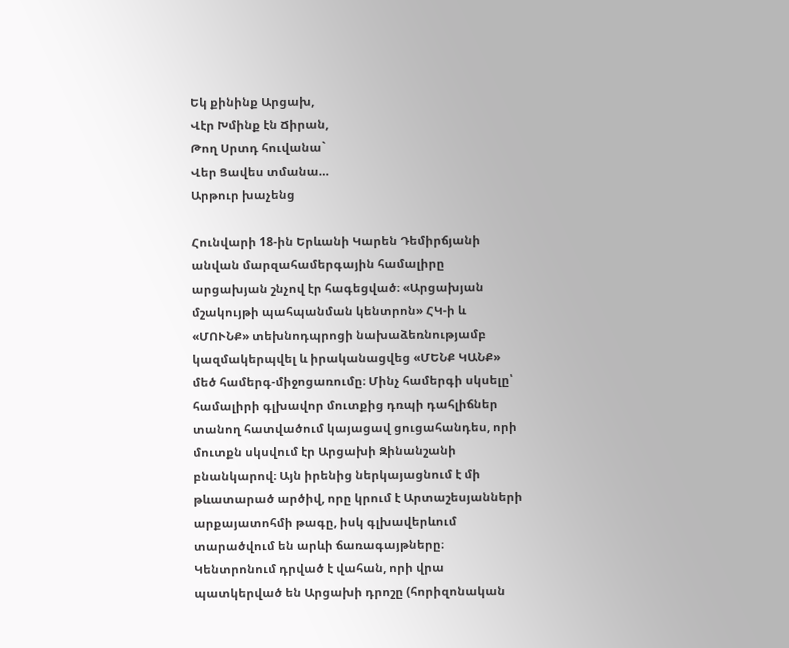Եկ քինինք Արցախ,
Վէր Խմինք էն Ճիրան,
Թող Սրտդ հուվանա`
Վեր Ցավես տմանա…
Արթուր խաչենց

Հունվարի 18-ին Երևանի Կարեն Դեմիրճյանի անվան մարզահամերգային համալիրը արցախյան շնչով էր հագեցված։ «Արցախյան մշակույթի պահպանման կենտրոն» ՀԿ-ի և «ՄՈՒՆՔ» տեխնոդպրոցի նախաձեռնությամբ կազմակերպվել և իրականացվեց «ՄԵՆՔ ԿԱՆՔ» մեծ համերգ-միջոցառումը։ Մինչ համերգի սկսելը՝ համալիրի գլխավոր մուտքից դռպի դահլիճներ տանող հատվածում կայացավ ցուցահանդես, որի մուտքն սկսվում էր Արցախի Զինանշանի բնանկարով։ Այն իրենից ներկայացնում է մի թևատարած արծիվ, որը կրում է Արտաշեսյանների արքայատոհմի թագը, իսկ գլխավերևում տարածվում են արևի ճառագայթները։ Կենտրոնում դրված է վահան, որի վրա պատկերված են Արցախի դրոշը (հորիզոնական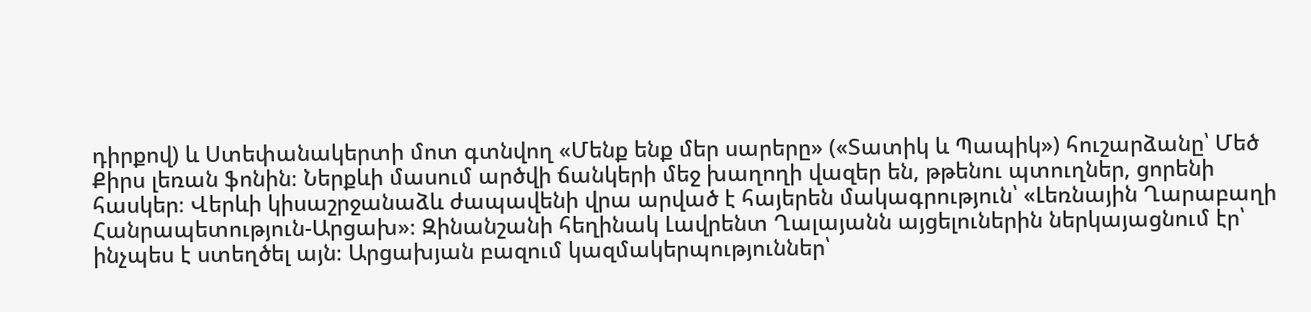դիրքով) և Ստեփանակերտի մոտ գտնվող «Մենք ենք մեր սարերը» («Տատիկ և Պապիկ») հուշարձանը՝ Մեծ Քիրս լեռան ֆոնին։ Ներքևի մասում արծվի ճանկերի մեջ խաղողի վազեր են, թթենու պտուղներ, ցորենի հասկեր։ Վերևի կիսաշրջանաձև ժապավենի վրա արված է հայերեն մակագրություն՝ «Լեռնային Ղարաբաղի Հանրապետություն-Արցախ»։ Զինանշանի հեղինակ Լավրենտ Ղալայանն այցելուներին ներկայացնում էր՝ ինչպես է ստեղծել այն։ Արցախյան բազում կազմակերպություններ՝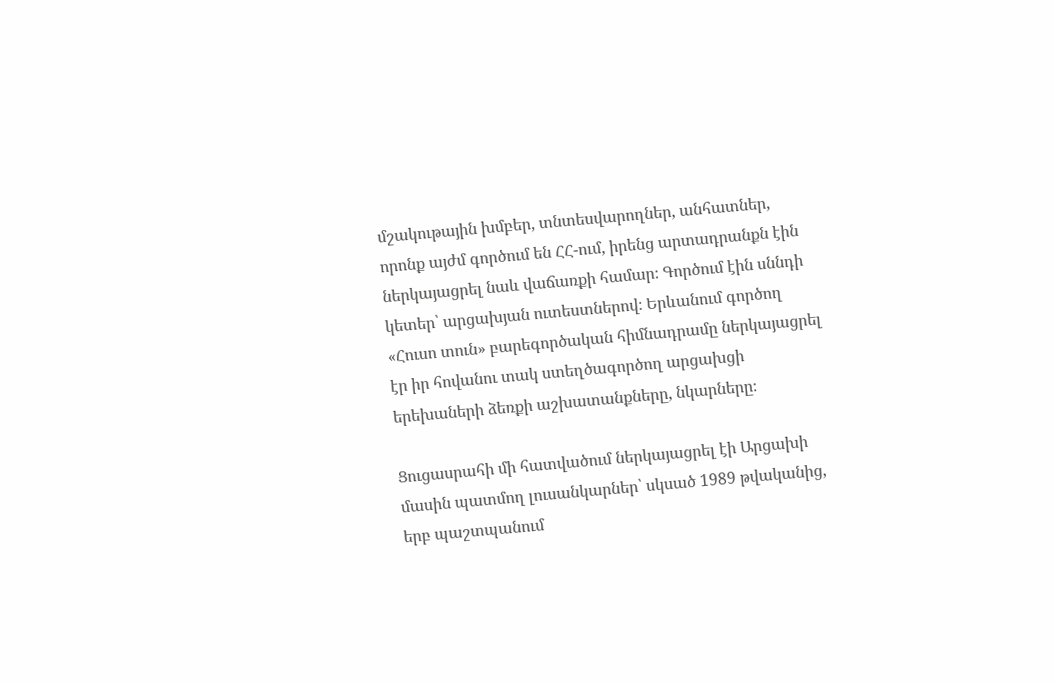մշակութային խմբեր, տնտեսվարողներ, անհատներ, որոնք այժմ գործում են ՀՀ-ում, իրենց արտադրանքն էին ներկայացրել նաև վաճառքի համար։ Գործում էին սննդի կետեր՝ արցախյան ուտեստներով։ Երևանում գործող «Հուսո տուն» բարեգործական հիմնադրամը ներկայացրել էր իր հովանու տակ ստեղծագործող արցախցի երեխաների ձեռքի աշխատանքները, նկարները։

Ցուցասրահի մի հատվածում ներկայացրել էի Արցախի մասին պատմող լուսանկարներ՝ սկսած 1989 թվականից, երբ պաշտպանում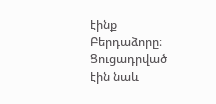էինք Բերդաձորը։ Ցուցադրված էին նաև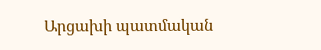Արցախի պատմական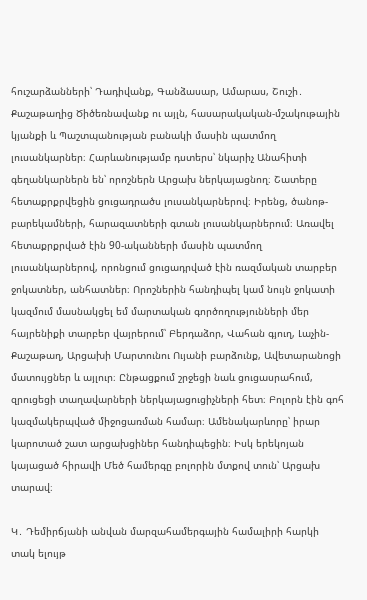հուշարձանների՝ Դադիվանք, Գանձասար, Ամարաս, Շուշի․ Քաշաթաղից Ծիծեռնավանք ու այլն, հասարակական-մշակութային կյանքի և Պաշտպանության բանակի մասին պատմող լուսանկարներ։ Հարևանությամբ դստերս՝ նկարիչ Անահիտի գեղանկարներն են՝ որոշներն Արցախ ներկայացնող։ Շատերը հետաքրքրվեցին ցուցադրածս լուսանկարներով։ Իրենց, ծանոթ-բարեկամների, հարազատների գտան լուսանկարներում։ Առավել հետաքրքրված էին 90-ականների մասին պատմող լուսանկարներով, որոնցում ցուցադրված էին ռազմական տարբեր ջոկատներ, անհատներ։ Որոշներին հանդիպել կամ նույն ջոկատի կազմում մասնակցել եմ մարտական գործողությունների մեր հայրենիքի տարբեր վայրերում՝ Բերդաձոր, Վահան գյուղ, Լաչին-Քաշաթաղ, Արցախի Մարտունու Ույանի բարձունք, Ավետարանոցի մատույցներ և այլուր։ Ընթացքում շրջեցի նաև ցուցասրահում, զրուցեցի տաղավարների ներկայացուցիչների հետ։ Բոլորն էին գոհ կազմակերպված միջոցառման համար։ Ամենակարևորը՝ իրար կարոտած շատ արցախցիներ հանդիպեցին։ Իսկ երեկոյան կայացած հիրավի Մեծ համերգը բոլորին մտքով տուն՝ Արցախ տարավ։

Կ․ Դեմիրճյանի անվան մարզահամերգային համալիրի հարկի տակ ելույթ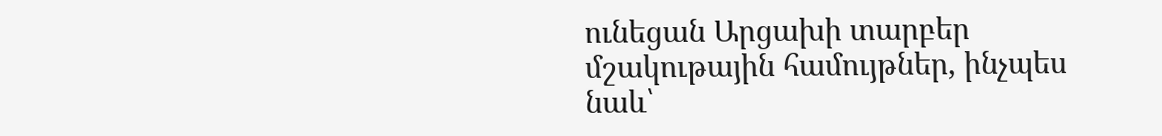ունեցան Արցախի տարբեր մշակութային համույթներ, ինչպես նաև՝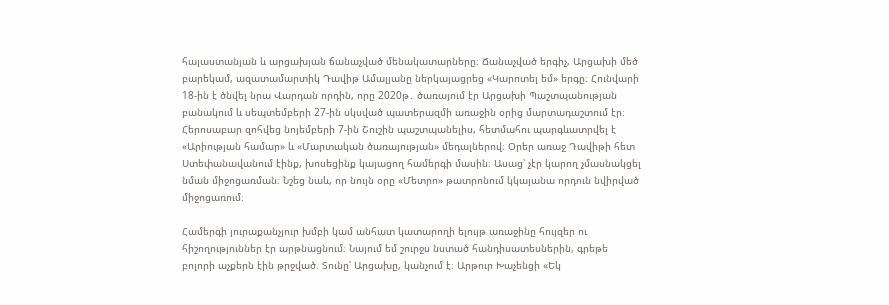հայաստանյան և արցախյան ճանաչված մենակատարները։ Ճանաչված երգիչ, Արցախի մեծ բարեկամ, ազատամարտիկ Դավիթ Ամալյանը ներկայացրեց «Կարոտել եմ» երգը։ Հունվարի 18-ին է ծնվել նրա Վարդան որդին, որը 2020թ․ ծառայում էր Արցախի Պաշտպանության բանակում և սեպտեմբերի 27-ին սկսված պատերազմի առաջին օրից մարտադաշտում էր։ Հերոսաբար զոհվեց նոյեմբերի 7-ին Շուշին պաշտպանելիս, հետմահու պարգևատրվել է «Արիության համար» և «Մարտական ծառայության» մեդալներով։ Օրեր առաջ Դավիթի հետ Ստեփանավանում էինք, խոսեցինք կայացող համերգի մասին։ Ասաց՝ չէր կարող չմասնակցել նման միջոցառման։ Նշեց նաև, որ նույն օրը «Մետրո» թատրոնում կկայանա որդուն նվիրված միջոցառում։

Համերգի յուրաքանչյուր խմբի կամ անհատ կատարողի ելույթ առաջինը հույզեր ու հիշողություններ էր արթնացնում։ Նայում եմ շուրջս նստած հանդիսատեսներին, գրեթե բոլորի աչքերն էին թրջված. Տունը՝ Արցախը, կանչում է։ Արթուր Խաչենցի «Եկ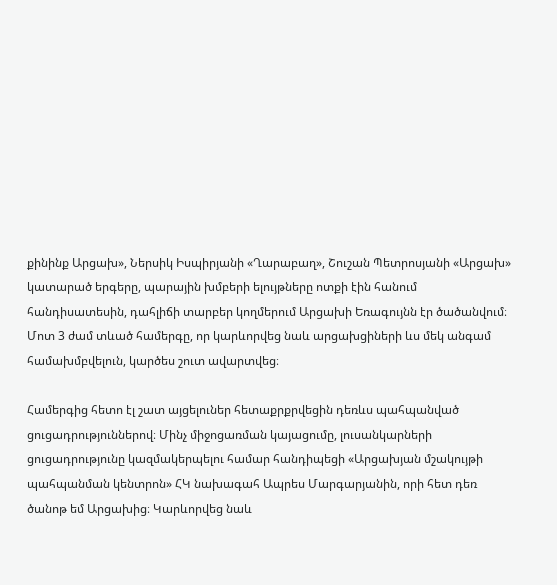քինինք Արցախ», Ներսիկ Իսպիրյանի «Ղարաբաղ», Շուշան Պետրոսյանի «Արցախ» կատարած երգերը, պարային խմբերի ելույթները ոտքի էին հանում հանդիսատեսին, դահլիճի տարբեր կողմերում Արցախի Եռագույնն էր ծածանվում։ Մոտ 3 ժամ տևած համերգը, որ կարևորվեց նաև արցախցիների ևս մեկ անգամ համախմբվելուն, կարծես շուտ ավարտվեց։

Համերգից հետո էլ շատ այցելուներ հետաքրքրվեցին դեռևս պահպանված ցուցադրություններով։ Մինչ միջոցառման կայացումը, լուսանկարների ցուցադրությունը կազմակերպելու համար հանդիպեցի «Արցախյան մշակույթի պահպանման կենտրոն» ՀԿ նախագահ Ապրես Մարգարյանին, որի հետ դեռ ծանոթ եմ Արցախից։ Կարևորվեց նաև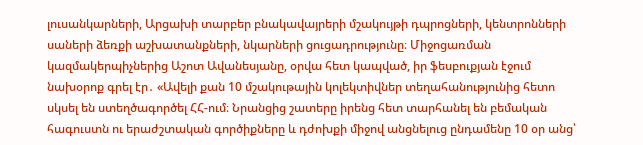լուսանկարների, Արցախի տարբեր բնակավայրերի մշակույթի դպրոցների, կենտրոնների սաների ձեռքի աշխատանքների, նկարների ցուցադրությունը։ Միջոցառման կազմակերպիչներից Աշոտ Ավանեսյանը, օրվա հետ կապված, իր ֆեսբուքյան էջում նախօրոք գրել էր․ «Ավելի քան 10 մշակութային կոլեկտիվներ տեղահանությունից հետո սկսել են ստեղծագործել ՀՀ-ում։ Նրանցից շատերը իրենց հետ տարհանել են բեմական հագուստն ու երաժշտական գործիքները և դժոխքի միջով անցնելուց ընդամենը 10 օր անց՝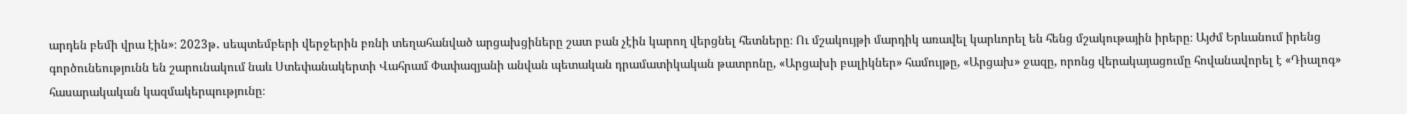արդեն բեմի վրա էին»։ 2023թ․ սեպտեմբերի վերջերին բռնի տեղահանված արցախցիները շատ բան չէին կարող վերցնել հետները։ Ու մշակույթի մարդիկ առավել կարևորել են հենց մշակութային իրերը։ Այժմ Երևանում իրենց գործունեությունն են շարունակում նաև Ստեփանակերտի Վահրամ Փափազյանի անվան պետական դրամատիկական թատրոնը, «Արցախի բալիկներ» համույթը, «Արցախ» ջազը, որոնց վերակայացումը հովանավորել է «Դիալոգ» հասարակական կազմակերպությունը։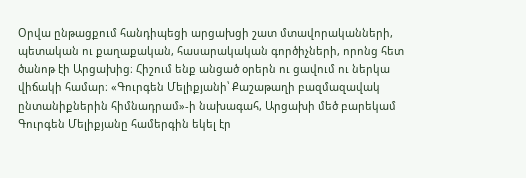Օրվա ընթացքում հանդիպեցի արցախցի շատ մտավորականների, պետական ու քաղաքական, հասարակական գործիչների, որոնց հետ ծանոթ էի Արցախից։ Հիշում ենք անցած օրերն ու ցավում ու ներկա վիճակի համար։ «Գուրգեն Մելիքյանի՝ Քաշաթաղի բազմազավակ ընտանիքներին հիմնադրամ»-ի նախագահ, Արցախի մեծ բարեկամ Գուրգեն Մելիքյանը համերգին եկել էր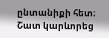ընտանիքի հետ։ Շատ կարևորեց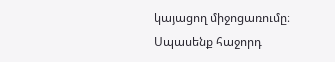կայացող միջոցառումը։ Սպասենք հաջորդ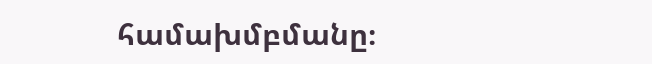համախմբմանը։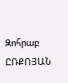Զոհրաբ ԸՌՔՈՅԱՆ